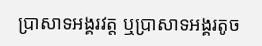ប្រាសាទអង្គរវត្ត ឬប្រាសាទអង្គរតូច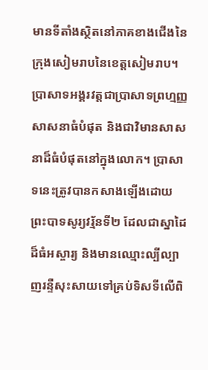មានទីតាំងស្ថិតនៅភាគខាងជើងនៃក្រុងសៀមរាបនៃខេត្តសៀមរាប។ ប្រាសាទអង្គរវត្តជាប្រាសាទព្រហ្មញ្ញសាសនាធំបំផុត និងជាវិមានសាសនាដ៏ធំបំផុតនៅក្នុងលោក។ ប្រាសាទនេះត្រូវបានកសាងឡើងដោយព្រះបាទសូរ្យវរ្ម័នទី២ ដែលជាស្នាដៃដ៏ធំអស្ចារ្យ និងមានឈ្មោះល្បីល្បាញរន្ទឺសុះសាយទៅគ្រប់ទិសទីលើពិ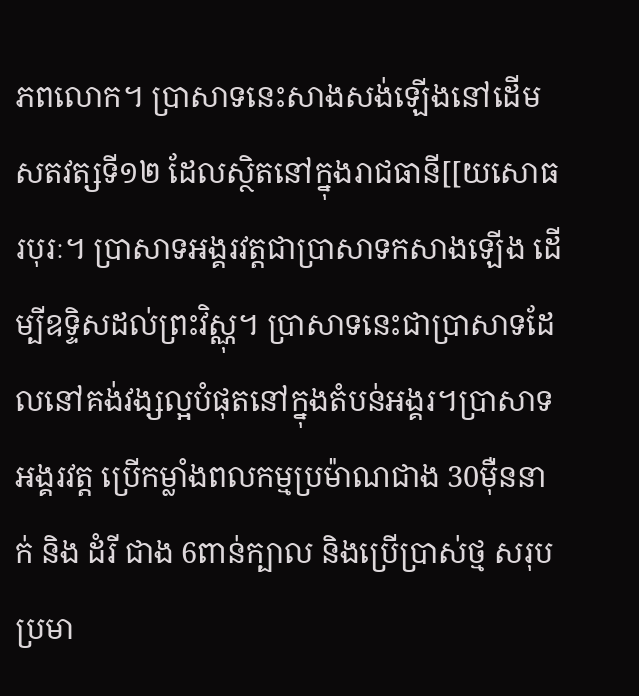ភពលោក។ ប្រាសាទនេះសាងសង់ឡើងនៅដើមសតវត្សទី១២ ដែលស្ថិតនៅក្នុងរាជធានី[[យសោធរបុរៈ។ ប្រាសាទអង្គរវត្តជាប្រាសាទកសាងឡើង ដើម្បីឧទ្ទិសដល់ព្រះវិស្ណុ។ ប្រាសាទនេះជាប្រាសាទដែលនៅគង់វង្សល្អបំផុតនៅក្នុងតំបន់អង្គរ។ប្រាសាទអង្គរវត្ត ប្រើកម្លាំងពលកម្មប្រម៉ាណជាង 30មុឺននាក់ និង ដំរី ជាង 6ពាន់ក្បាល និងប្រើប្រាស់ថ្ម សរុបប្រមា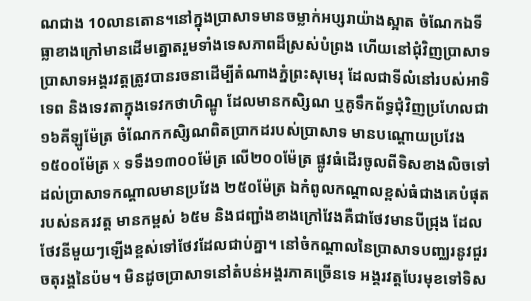ណជាង 10លានតោន។នៅក្នុងប្រាសាទមានចម្លាក់អប្សរាយ៉ាងស្អាត ចំណែកឯទីធ្លាខាងក្រៅមានដើមត្នោតរួមទាំងទេសភាពដ៏ស្រស់បំព្រង ហើយនៅជុំវិញប្រាសាទប្រាសាទអង្គរវត្តត្រូវបានរចនាដើម្បីតំណាងភ្នំព្រះសុមេរុ ដែលជាទីលំនៅរបស់អាទិទេព និងទេវតាក្នុងទេវកថាហិណ្ឌូ ដែលមានកសិ្សណ ឬគូទឹកព័ទ្ធជុំវិញប្រហែលជា ១៦គីឡូម៉ែត្រ ចំណែកកសិ្សណពិតប្រាកដរបស់ប្រាសាទ មានបណ្តោយប្រវែង ១៥០០ម៉ែត្រ x ទទឹង១៣០០ម៉ែត្រ លើ២០០ម៉ែត្រ ផ្លូវធំដើរចូលពីទិសខាងលិចទៅដល់ប្រាសាទកណ្តាលមានប្រវែង ២៥០ម៉ែត្រ ឯកំពូលកណ្ដាលខ្ពស់ធំជាងគេបំផុតរបស់នគរវត្ដ មានកម្ពស់ ៦៥ម និងជញ្ជាំងខាងក្រៅវែងគឺជាថែវមានបីជ្រុង ដែលថែវនីមួយៗឡើងខ្ពស់ទៅថែវដែលជាប់គ្នា។ នៅចំកណ្ដាលនៃប្រាសាទបញ្ឈរនូវជួរចតុរង្គនៃប៉ម។ មិនដូចប្រាសាទនៅតំបន់អង្គរភាគច្រើនទេ អង្គរវត្តបែរមុខទៅទិស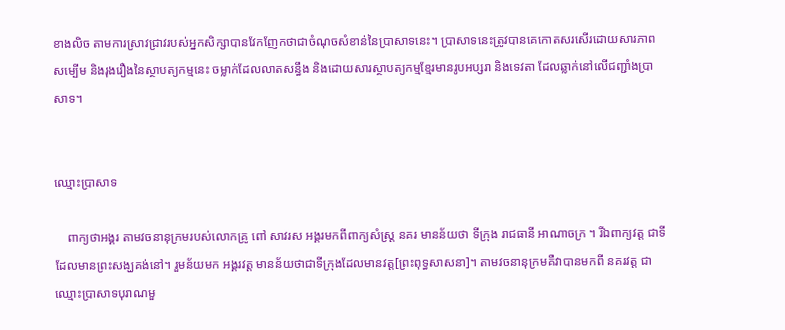ខាងលិច តាមការស្រាវជ្រាវរបស់អ្នកសិក្សាបានវែកញែកថាជាចំណុចសំខាន់នៃប្រាសាទនេះ។ ប្រាសាទនេះត្រូវបានគេកោតសរសើរដោយសារភាពសម្បើម និងរុងរឿងនៃស្ថាបត្យកម្មនេះ ចម្លាក់ដែលលាតសន្ធឹង និងដោយសារស្ថាបត្យកម្មខ្មែរមានរូបអប្សរា និងទេវតា ដែលឆ្លាក់នៅលើជញ្ជាំងប្រាសាទ។


ឈ្មោះប្រាសាទ

    ពាក្យថាអង្គរ តាមវចនានុក្រមរបស់លោកគ្រូ ពៅ សាវរស អង្គរមកពីពាក្យសំស្ដ្រ នគរ មានន័យថា ទីក្រុង រាជធានី អាណាចក្រ ។ រីឯពាក្យវត្ត ជាទីដែលមានព្រះសង្ឃគង់នៅ។ រួមន័យមក អង្គរវត្ត មានន័យថាជាទីក្រុងដែលមានវត្ត[ព្រះពុទ្ធសាសនា]។ តាមវចនានុក្រមគឺវាបានមកពី នគរវត្ត ជាឈ្មោះប្រាសាទបុរាណមួ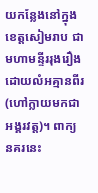យកន្លែងនៅក្នុងខេត្តសៀមរាប ជាមហាមន្ទីររុងរឿងដោយលំអគ្មានពីរ (ហៅក្លាយមកជាអង្គរវត្ត)។ ពាក្យ នគរនេះ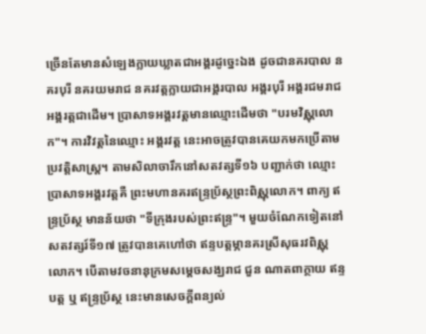ច្រើនតែមានសំឡេងក្លាយឃ្លាតជាអង្គរដូច្នេះឯង ដូចជានគរបាល នគរបុរី នគរយមរាជ នគរវត្តក្លាយជាអង្គរបាល អង្គរបុរី អង្គរជមរាជ អង្គរត្តជាដើម។ ប្រាសាទអង្គរវត្តមានឈ្មោះដើមថា "បរមវិស្ណុលោក"។ ការវិវត្តនៃឈ្មោះ អង្គរវត្ត នេះអាចត្រូវបានគេយកមកប្រើតាមប្រវត្តិសាស្ត្រ។ តាមសិលាចារឹកនៅសតវត្សទី១៦ បញ្ជាក់ថា ឈ្មោះប្រាសាទអង្គរវត្តគឺ ព្រះមហានគរឥន្ទ្រប្រ័ស្ថព្រះពិស្ណុលោក។ ពាក្យ ឥន្ទ្រប្រ័ស្ថ មានន័យថា "ទីក្រុងរបស់ព្រះឥន្ទ្រ"។ មួយចំណែកទៀតនៅសតវត្សរ៍ទី១៧ ត្រូវបានគេហៅថា ឥន្ទបត្តម្ភានគរស្រីសុធរវពិស្ណុលោក។ បើតាមវចនានុក្រមសម្តេចសង្ឃរាជ ជួន ណាតពាក្ថាយ ឥន្ទបត្ត ឬ ឥន្ទ្រប្រ័ស្ថ នេះមានសេចក្ដីពន្យល់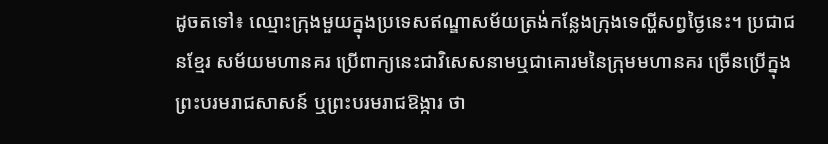ដូចតទៅ៖ ឈ្មោះក្រុងមួយក្នុងប្រទេសឥណ្ឌាសម័យត្រង់កន្លែងក្រុងទេល្ហីសព្វថ្ងៃនេះ។ ប្រជាជនខ្មែរ សម័យមហានគរ ប្រើពាក្យនេះជាវិសេសនាមឬជាគោរមនៃក្រុមមហានគរ ច្រើនប្រើក្នុងព្រះបរមរាជសាសន៍ ឬព្រះបរមរាជឱង្ការ ថា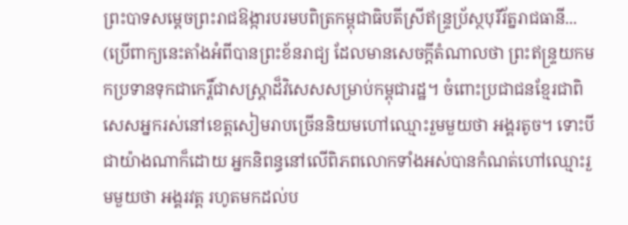ព្រះបាទសម្តេចព្រះរាជឱង្ការបរមបពិត្រកម្ពុជាធិបតីស្រីឥន្រ្ទប្រ័ស្ថបុរីរ័ត្នរាជធានី... (ប្រើពាក្យនេះតាំងអំពីបានព្រះខ័នរាជ្យ ដែលមានសេចក្ដីតំណាលថា ព្រះឥន្រ្ទយកមកប្រទានទុកជាកេរ្តិ៍ជាសស្រ្តាដ៏វិសេសសម្រាប់កម្ពុជារដ្ឋ។ ចំពោះប្រជាជនខ្មែរជាពិសេសអ្នករស់នៅខេត្តសៀមរាបច្រើននិយមហៅឈ្មោះរួមមួយថា អង្គរតូច។ ទោះបីជាយ៉ាងណាក៏ដោយ អ្នកនិពន្ធនៅលើពិភពលោកទាំងអស់បានកំណត់ហៅឈ្មោះរួមមួយថា អង្គរវត្ត រហូតមកដល់ប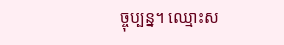ច្ចុប្បន្ន។ ឈ្មោះស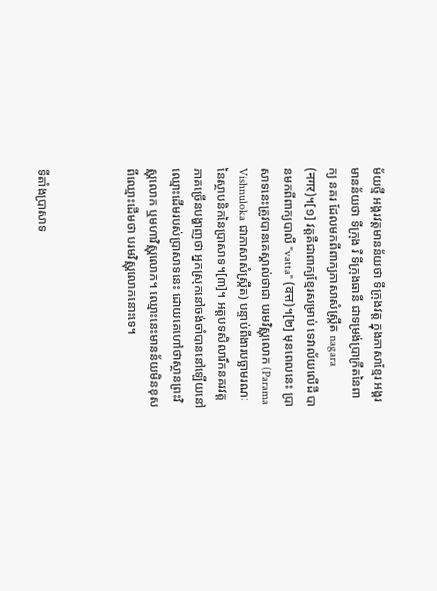ម័យថ្មី អង្គរវត្តមានន័យថា ទីក្រុងវត្ត ក្នុងភាសាខ្មែរ អង្គរមានន័យថា ទីក្រុង រឺ ទីក្រុងធានី ជាទម្រង់ប្រាក្រឹតនៃពាក្យ នគរ ដែលមកពីពាក្យភាសាសំស្ក្រឹត nagara (नगर)។[១] វត្តគឺជាពាក្យខ្មែរសម្រាប់ ទេវាល័យលើដី បានមកពីពាក្យបាលី "vatta" (वत्त)។[២] មុនពេលនេះ ប្រាសាទនេះត្រូវបានគេស្គាល់ថាជា បរមវិស្ណុលោក (Parama Vishnuloka ជាភាសាសំស្ក្រឹត) បន្ទាប់ពីងារបច្ឆាមរណៈនៃស្ថាបនិកនៃប្រាសាទ។[៣]។ អត្តបទសិលារឹកនគរវត្តភាគច្រើនបង្ហាញថា អ្នកស្រុកនៅចង់ចាំបាននៅឡើយនៅឈ្មោះដើមរបស់ប្រាសាទនេះ ដោយគេហៅថាស្ថានព្រះវិស្ណុលោក ឬមហាវិស្ណុលោក។ ឈ្មោះនេះមានន័យមិនខុសពីឈ្មោះដើមថា បរមវិស្ណុលោកនោះទេ។



ទីតាំងប្រាសាទ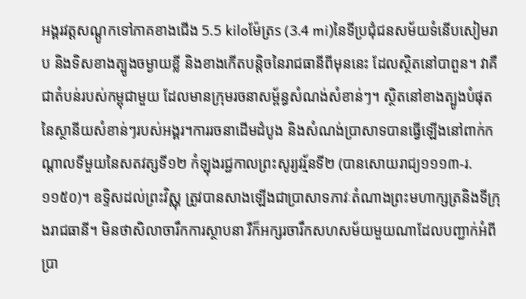អង្គរវត្តសណ្ដូកទៅភាគខាងជើង 5.5 kiloម៉ែត្រs (3.4 mi)នៃទីប្រជុំជនសម័យទំនើបសៀមរាប និងទិសខាងត្បូងចម្ងាយខ្លី និងខាងកើតបន្តិចនៃរាជធានីពីមុននេះ ដែលស្ថិតនៅបាពួន។ វាគឺជាតំបន់របស់កម្ពុជាមួយ ដែលមានក្រុមរចនាសម្ព័ន្ធសំណង់សំខាន់ៗ។ ស្ថិតនៅខាងត្បូងបំផុតនៃស្ថានីយសំខាន់ៗរបស់អង្គរ។ការរចនាដើមដំបូង និងសំណង់ប្រាសាទបានធ្វើឡើងនៅពាក់កណ្ដាលទីមួយនៃសតវត្សទី១២ កំឡុងរជ្ជកាលព្រះសូរ្យវរ្ម័នទី២ (បានសោយរាជ្យ១១១៣-រ.១១៥០)។ ឧទ្ទិសដល់ព្រះវិស្ណុ ត្រូវបានសាងឡើងជាប្រាសាទភាវៈតំណាងព្រះមហាក្សត្រនិងទីក្រុងរាជធានី។ មិនថាសិលាចារឹកការស្ថាបនា រឺក៏អក្សរចារឹកសហសម័យមួយណាដែលបញ្ជាក់អំពីប្រា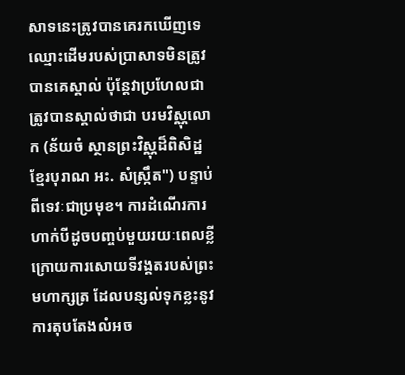សាទនេះត្រូវបានគេរកឃើញទេ ឈ្មោះដើមរបស់ប្រាសាទមិនត្រូវបានគេស្គាល់ ប៉ុន្តែវាប្រហែលជាត្រូវបានស្គាល់ថាជា បរមវិស្ណុលោក (ន័យចំ ស្ថានព្រះវិស្ណុដ៏ពិសិដ្ឋ ខ្មែរបុរាណ អះ. សំស្ក្រឹត") បន្ទាប់ពីទេវៈជាប្រមុខ។ ការដំណើរការហាក់បីដូចបញ្ចប់មួយរយៈពេលខ្លី ក្រោយការសោយទីវង្គតរបស់ព្រះមហាក្សត្រ ដែលបន្សល់ទុកខ្លះនូវការតុបតែងលំអច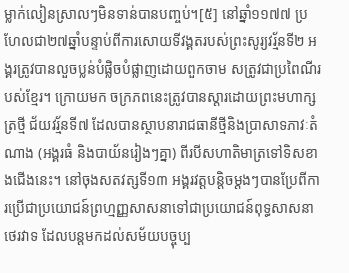ម្លាក់លៀនស្រាលៗមិនទាន់បានបញ្ចប់។[៥] នៅឆ្នាំ១១៧៧ ប្រហែលជា២៧ឆ្នាំបន្ទាប់ពីការសោយទីវង្គតរបស់ព្រះសូរ្យវរ្ម័នទី២ អង្គរត្រូវបានលួចប្លន់បំផ្លិចបំផ្លាញដោយពួកចាម សត្រូវជាប្រពៃណីរបស់ខ្មែរ។ ក្រោយមក ចក្រភពនេះត្រូវបានស្ដារដោយព្រះមហាក្សត្រថ្មី ជ័យវរ្ម័នទី៧ ដែលបានស្ថាបនារាជធានីថ្មីនិងប្រាសាទភាវៈតំណាង (អង្គរធំ និងបាយ័នរៀងៗគ្នា) ពីរបីសហាតិមាត្រទៅទិសខាងជើងនេះ។ នៅចុងសតវត្សទី១៣ អង្គរវត្តបន្តិចម្ដងៗបានប្រែពីការប្រើជាប្រយោជន៍ព្រហ្មញ្ញសាសនាទៅជាប្រយោជន៍ពុទ្ធសាសនាថេរវាទ ដែលបន្តមកដល់សម័យបច្ចុប្ប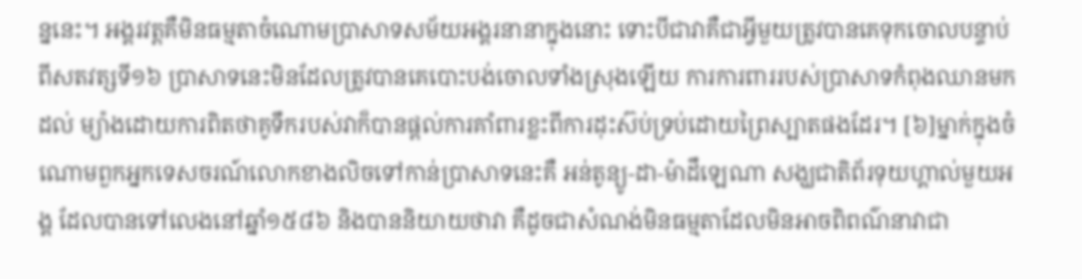ន្ននេះ។ អង្គរវត្តគឺមិនធម្មតាចំណោមប្រាសាទសម័យអង្គរនានាក្នុងនោះ ទោះបីជាវាគឺជាអ្វីមួយត្រូវបានគេទុកចោលបន្ទាប់ពីសតវត្សទី១៦ ប្រាសាទនេះមិនដែលត្រូវបានគេបោះបង់ចោលទាំងស្រុងឡើយ ការការពាររបស់ប្រាសាទកំពុងឈានមកដល់ ម្យ៉ាងដោយការពិតថាគូទឹករបស់វាក៏បានផ្ដល់ការគាំពារខ្លះពីការដុះស៊ប់ទ្រប់ដោយព្រៃស្បាតផងដែរ។ [៦]ម្នាក់ក្នុងចំណោមពួកអ្នកទេសចរណ៍លោកខាងលិចទៅកាន់ប្រាសាទនេះគឺ អន់តូន្យូ-ដា-ម៉ាដឹឡេណា សង្ឃជាតិព័រទុយហ្គាល់មួយអង្គ ដែលបានទៅលេងនៅឆ្នាំ១៥៨៦ និងបាននិយាយថាវា គឺដូចជាសំណង់មិនធម្មតាដែលមិនអាចពិពណ៌នាវាជា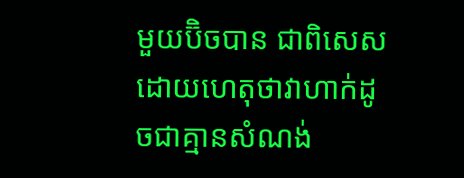មួយប៊ិចបាន ជាពិសេស ដោយហេតុថាវាហាក់ដូចជាគ្មានសំណង់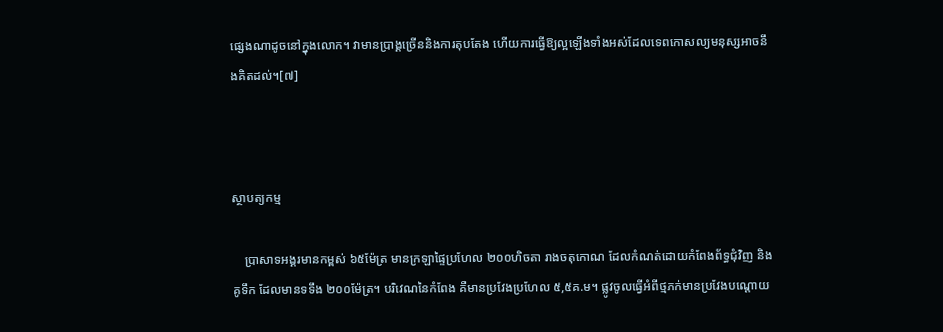ផ្សេងណាដូចនៅក្នុងលោក។ វាមានប្រាង្គច្រើននិងការតុបតែង ហើយការធ្វើឱ្យល្អឡើងទាំងអស់ដែលទេពកោសល្យមនុស្សអាចនឹងគិតដល់។[៧]



ស្ថាបត្យកម្ម

    ប្រាសាទអង្គរមានកម្ពស់ ៦៥ម៉ែត្រ មានក្រឡាផ្ទៃប្រហែល ២០០ហិចតា រាងចតុកោណ ដែលកំណត់ដោយកំពែងព័ទ្ធជុំវិញ និង គូទឹក ដែលមានទទឹង ២០០ម៉ែត្រ។ បរិវេណនៃកំពែង គឺមានប្រវែងប្រហែល ៥,៥គ.ម។ ផ្លូវចូលធ្វើអំពីថ្មភក់មានប្រវែងបណ្តោយ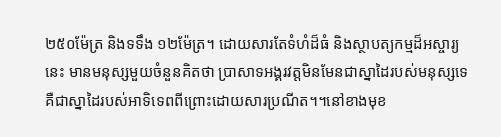២៥០ម៉ែត្រ និងទទឹង ១២ម៉ែត្រ។ ដោយសារតែទំហំដ៏ធំ និងស្ថាបត្យកម្មដ៏អស្ចារ្យនេះ មានមនុស្សមួយចំនួនគិតថា ប្រាសាទអង្គរវត្តមិនមែនជាស្នាដៃរបស់មនុស្សទេ គឺជាស្នាដៃរបស់អាទិទេពពីព្រោះដោយសារប្រណីត។។នៅខាងមុខ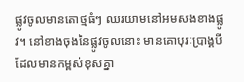ផ្លូវចូលមានតោថ្មធំៗ ឈរយាមនៅអមសងខាងផ្លូវ។ នៅខាងចុងនៃផ្លូវចូលនោះ មានគោបុរៈប្រាង្គបី ដែលមានកម្ពស់ខុសគ្នា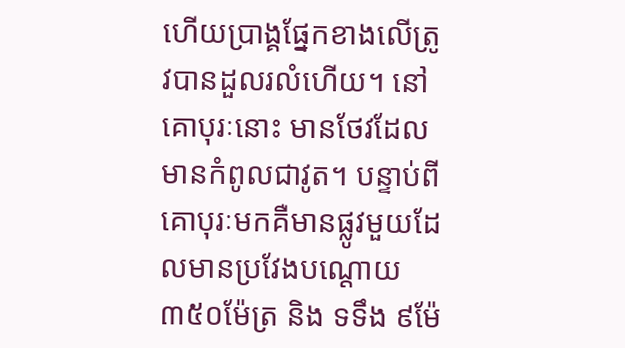ហើយប្រាង្គផ្នែកខាងលើត្រូវបានដួលរលំហើយ។ នៅគោបុរៈនោះ មានថែវដែលមានកំពូលជាវូត។ បន្ទាប់ពី គោបុរៈមកគឺមានផ្លូវមួយដែលមានប្រវែងបណ្តោយ ៣៥០ម៉ែត្រ និង ទទឹង ៩ម៉ែ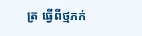ត្រ ធ្វើពីថ្មភក់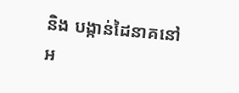និង បង្កាន់ដៃនាគនៅអ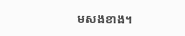មសងខាង។